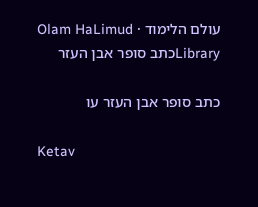עולם הלימוד · Olam HaLimud
Libraryכתב סופר אבן העזר

כתב סופר אבן העזר עו

Ketav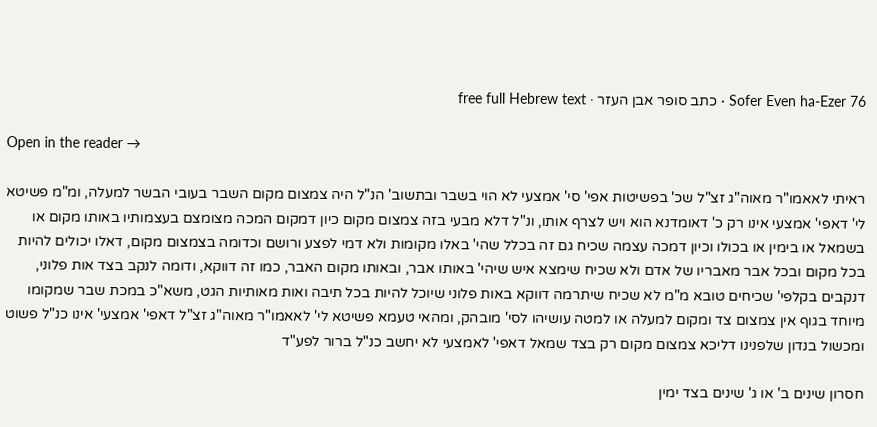Sofer Even ha-Ezer 76 · כתב סופר אבן העזר · free full Hebrew text

Open in the reader →

ראיתי לאאמו"ר מאוה"ג זצ"ל שכ' בפשיטות אפי' סי' אמצעי לא הוי בשבר ובתשוב' הנ"ל היה צמצום מקום השבר בעובי הבשר למעלה, ומ"מ פשיטא לי' דאפי' אמצעי אינו רק כ' דאומדנא הוא ויש לצרף אותו, ונ"ל דלא מבעי בזה צמצום מקום כיון דמקום המכה מצומצם בעצמותיו באותו מקום או בשמאל או בימין או בכולו וכיון דמכה עצמה שכיח גם זה בכלל שהי' באלו מקומות ולא דמי לפצע ורושם וכדומה בצמצום מקום, דאלו יכולים להיות בכל מקום ובכל אבר מאבריו של אדם ולא שכיח שימצא איש שיהי' באותו אבר, ובאותו מקום האבר, כמו זה דווקא, ודומה לנקב בצד אות פלוני, דנקבים בקלפי' שכיחים טובא מ"מ לא שכיח שיתרמה דווקא באות פלוני שיוכל להיות בכל תיבה ואות מאותיות הגט, משא"כ במכת שבר שמקומו מיוחד בגוף אין צמצום צד ומקום למעלה או למטה עושיהו לסי' מובהק, ומהאי טעמא פשיטא לי' לאאמו"ר מאוה"ג זצ"ל דאפי' אמצעי' אינו כנ"ל פשוט ומכשול בנדון שלפנינו דליכא צמצום מקום רק בצד שמאל דאפי' לאמצעי לא יחשב כנ"ל ברור לפע"ד

חסרון שינים ב' או ג' שינים בצד ימין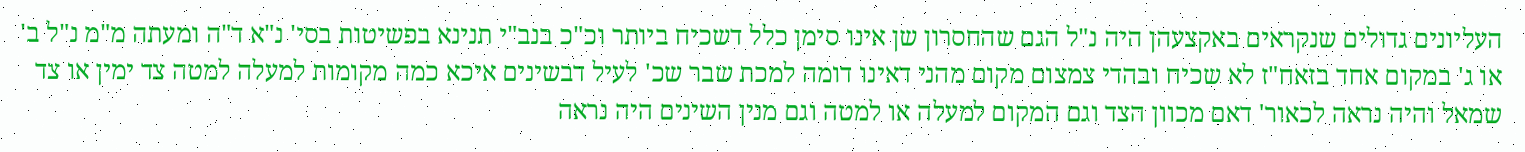העליונים גדולים שנקראים באקצעהן היה נ"ל הגם שהחסרון שן אינו סימן כלל דשכיח ביותר וכ"כ בנב"י תנינא בפשיטות בסי' נ"א ד"ה ומעתה מ"מ נ"ל ב' או ג' במקום אחד בזאח"ז לא שכיח ובהדי צמצום מקום מהני דאינו דומה למכת שבר שכ' לעיל דבשינים איכא כמה מקומות למעלה למטה צד ימין או צד שמאל והיה נראה לכאור' דאם מכוון הצד וגם המקום למעלה או למטה וגם מנין השינים היה נראה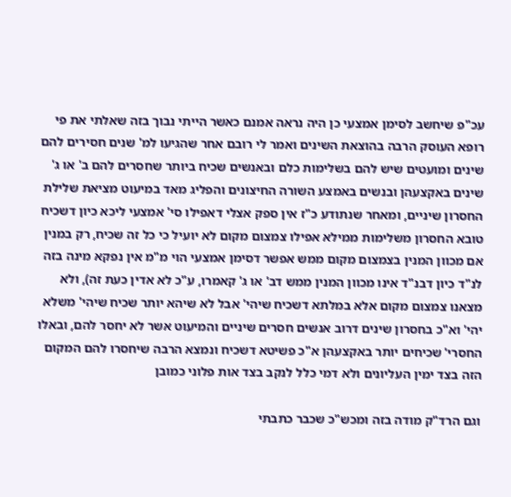עכ"פ שיחשב לסימן אמצעי כן היה נראה אמנם כאשר הייתי נבוך בזה שאלתי את פי רופא העוסק הרבה בהוצאת השינים ואמר לי רובם אחר שהגיעו למ' שנים חסירים להם שינים ומועטים שיש להם בשלימות כלם ובאנשים שכיח ביותר שחסרים להם ב' או ג' שינים באקצעהן ובנשים באמצע השורה החיצונים והפליג מאד במיעוט מציאת שלילת החסרון שיניים, ומאחר שנתודע כ"ז אין ספק אצלי דאפילו סי' אמצעי ליכא כיון דשכיח טובא החסרון משלימות ממילא אפילו צמצום מקום לא יועיל כי כל זה שכיח, רק במנין אם מכוון המנין בצמצום מקום ממש אפשר דסימן אמצעי הוי מ"מ אין נפקא מינה בזה לנ"ד כיון דבנ"ד אינו מכוון המנין ממש דב' או ג' קאמרו, ע"כ לא אדין כעת זה), ולא מצאנו צמצום מקום אלא במלתא דשכיח שיהי' אבל לא שיהא יותר שכיח שיהי' משלא יהי' וא"כ בחסרון שינים דרוב אנשים חסרים שיניים והמיעוט אשר לא יחסר להם, ובאלו החסרי' שכיחים יותר באקצעהן א"כ פשיטא דשכיח ונמצא הרבה שיחסרו להם המקום הזה בצד ימין העליונים ולא דמי כלל לנקב בצד אות פלוני כמובן

וגם הרד"ק מודה בזה ומכש"כ שכבר כתבתי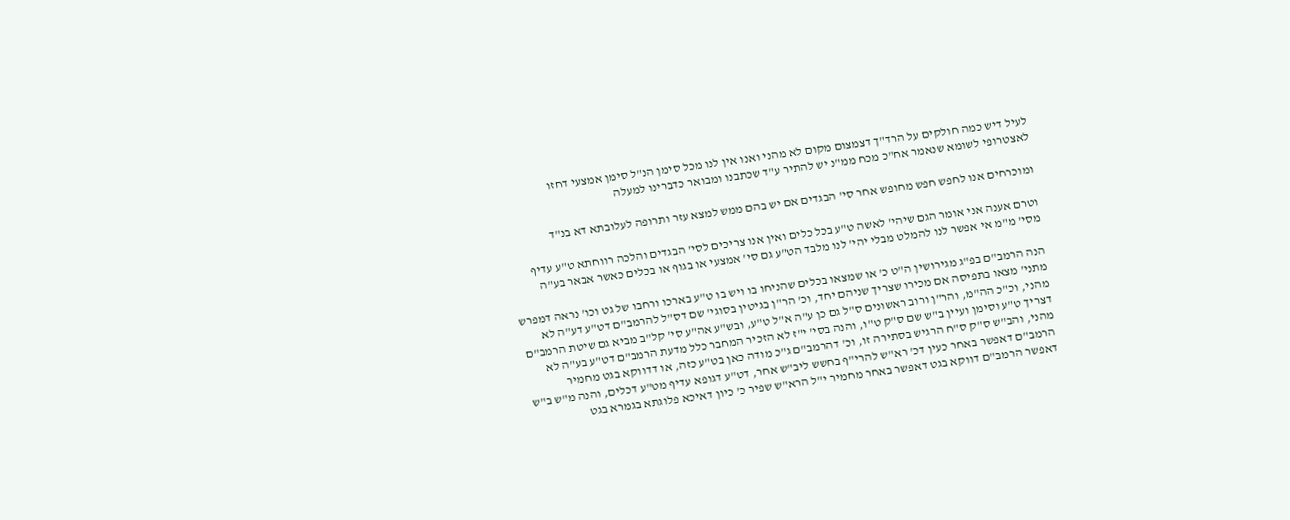לעיל דיש כמה חולקים על הרד"ך דצמצום מקום לא מהני ואנו אין לנו מכל סימן הנ"ל סימן אמצעי דחזו לאצטרופי לשומא שנאמר אח"כ מכח ממ"נ יש להתיר ע"ד שכתבנו ומבואר כדברינו למעלה

ומוכרחים אנו לחפש חפש מחופש אחר סי' הבגדים אם יש בהם ממש למצא עזר ותרופה לעלובתא דא בנ"ד

וטרם אענה אני אומר הגם שיהי' לאשה ט"ע בכל כלים ואין אנו צריכים לסי' הבגדים והלכה רווחתא ט"ע עדיף מסי' מ"מ אי אפשר לנו להמלט מבלי יהי' לנו מלבד הט"ע גם סי' אמצעי או בגוף או בכלים כאשר אבאר בע"ה

הנה הרמב"ם בפ"ג מגירושין ה"ט כ' או שמצאו בכלים שהניחו בו ויש בו ט"ע בארכו ורחבו של גט וכו' נראה דמפרש מתני' מצאו בתפיסה אם מכירו שצריך שניהם יחד, וכ' הר"ן בגיטין בסוגי' שם דס"ל להרמב"ם דט"ע דע"ה לא מהני, וכ"כ הה"מ, והר"ן ורוב ראשונים ס"ל גם כן ע"ה א"ל ט"ע, ובש"ע אה"ע סי' קל"ב מביא גם שיטת הרמב"ם דצריך ט"ע וסימן ועיין ב"ש שם ס"ק ט"ו, והנה בסי' י"ז לא הזכיר המחבר כלל מדעת הרמב"ם דט"ע בע"ה לא מהני, והב"ש ס"ק ס"ח הרגיש בסתירה זו, וכ' דהרמב"ם ג"כ מודה כאן בט"ע כזה, או דדווקא בגט מחמיר הרמב"ם דאפשר באחר כעין דכ' רא"ש להרי"ף בחשש ליב"ש אחר, דט"ע דגופא עדיף מט"ע דכלים, והנה מ"ש ב"ש דאפשר הרמב"ם דווקא בגט דאפשר באחר מחמיר י"ל הרא"ש שפיר כ' כיון דאיכא פלוגתא בגמרא בגט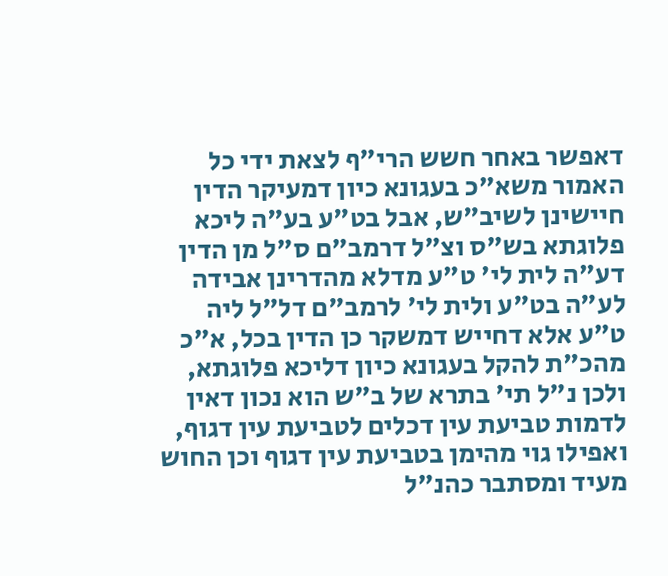דאפשר באחר חשש הרי"ף לצאת ידי כל האמור משא"כ בעגונא כיון דמעיקר הדין חיישינן לשיב"ש, אבל בט"ע בע"ה ליכא פלוגתא בש"ס וצ"ל דרמב"ם ס"ל מן הדין דע"ה לית לי' ט"ע מדלא מהדרינן אבידה לע"ה בט"ע ולית לי' לרמב"ם דל"ל ליה ט"ע אלא דחייש דמשקר כן הדין בכל, א"כ מהכ"ת להקל בעגונא כיון דליכא פלוגתא, ולכן נ"ל תי' בתרא של ב"ש הוא נכון דאין לדמות טביעת עין דכלים לטביעת עין דגוף, ואפילו גוי מהימן בטביעת עין דגוף וכן החוש מעיד ומסתבר כהנ"ל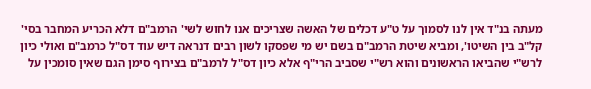מעתה בנ"ד אין לנו לסמוך על ט"ע דכלים של האשה שצריכים אנו לחוש לשי' הרמב"ם דלא הכריע המחבר בסי' קל"ב בין השיטו', ומביא שיטת הרמב"ם בשם יש מי שפסקו לשון רבים דנראה דיש עוד דס"ל כרמב"ם ואולי כיון לרש"י שהביאו הראשונים והוא רש"י שסביב הרי"ף אלא כיון דס"ל לרמב"ם בצירוף סימן הגם שאין סומכין על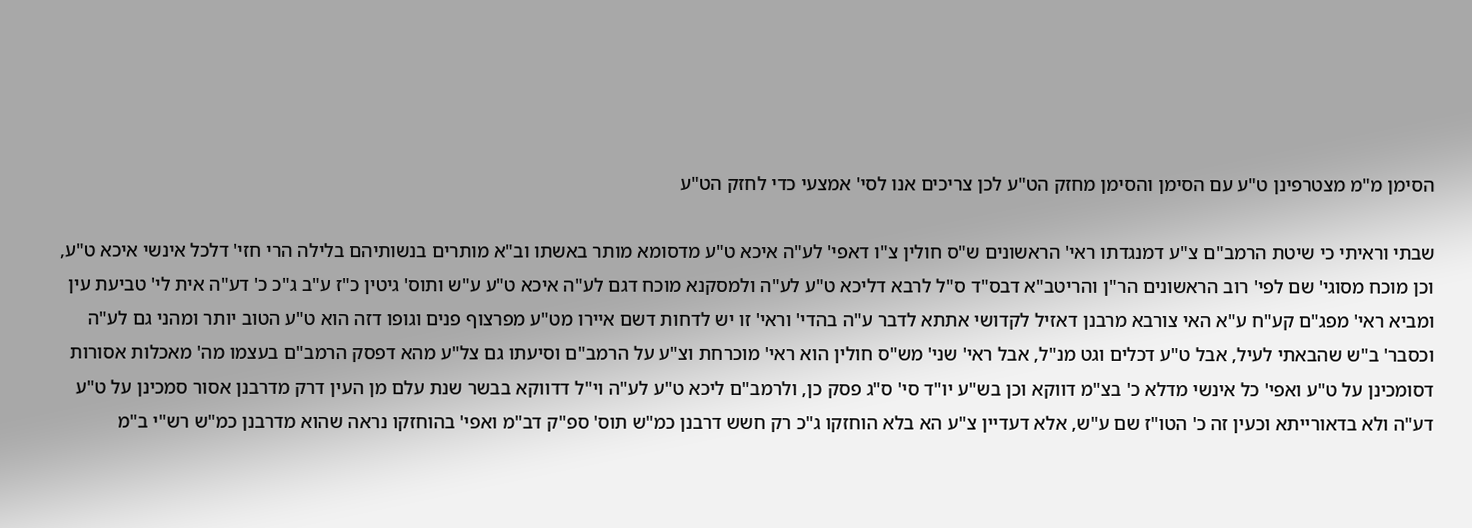הסימן מ"מ מצטרפינן ט"ע עם הסימן והסימן מחזק הט"ע לכן צריכים אנו לסי' אמצעי כדי לחזק הט"ע

שבתי וראיתי כי שיטת הרמב"ם צ"ע דמנגדתו ראי' הראשונים ש"ס חולין צ"ו דאפי' לע"ה איכא ט"ע מדסומא מותר באשתו וב"א מותרים בנשותיהם בלילה הרי חזי' דלכל אינשי איכא ט"ע, וכן מוכח מסוגי' שם לפי' רוב הראשונים הר"ן והריטב"א דבס"ד ס"ל לרבא דליכא ט"ע לע"ה ולמסקנא מוכח דגם לע"ה איכא ט"ע ע"ש ותוס' גיטין כ"ז ע"ב ג"כ כ' דע"ה אית לי' טביעת עין ומביא ראי' מפג"ם קע"ח ע"א האי צורבא מרבנן דאזיל לקדושי אתתא לדבר ע"ה בהדי' וראי' זו יש לדחות דשם איירו מט"ע מפרצוף פנים וגופו דזה הוא ט"ע הטוב יותר ומהני גם לע"ה וכסבר' ב"ש שהבאתי לעיל, אבל ט"ע דכלים וגט מנ"ל, אבל ראי' שני' מש"ס חולין הוא ראי' מוכרחת וצ"ע על הרמב"ם וסיעתו גם צל"ע מהא דפסק הרמב"ם בעצמו מה' מאכלות אסורות דסומכינן על ט"ע ואפי' כל אינשי מדלא כ' בצ"מ דווקא וכן בש"ע יו"ד סי' ס"ג פסק כן, ולרמב"ם ליכא ט"ע לע"ה וי"ל דדווקא בבשר שנת עלם מן העין דרק מדרבנן אסור סמכינן על ט"ע דע"ה ולא בדאורייתא וכעין זה כ' הטו"ז שם ע"ש, אלא דעדיין צ"ע הא בלא הוחזקו ג"כ רק חשש דרבנן כמ"ש תוס' ספ"ק דב"מ ואפי' בהוחזקו נראה שהוא מדרבנן כמ"ש רש"י ב"מ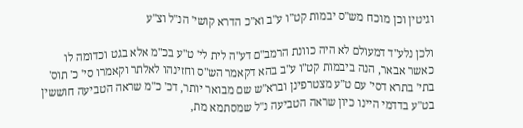וגיטין וכן מוכח מש"ס יבמות קט"ו ע"ב וא"כ הדרא קושי' הנ"ל וצ"ע

ולכן נלע"ד דמעולם לא היה כוונת הרמב"ם דע"ה לית לי' ט"ע בכ"מ אלא בגט וכדומה לו כאשר אבאר, הנה ביבמות קט"ו ע"ב בהא דקאמר הש"ס וחזינהו לאלתר וקאמרו סי' כ' תוס' בתי' בתרא דסי' עם ט"ע מצטרפינן וברא"ש שם מבואר יותר, דכ' כ"מ שראה הטביעה חוששין בט"ע בדדמי היינו כיון שראה הטביעה נ"ל שמסתמא מת,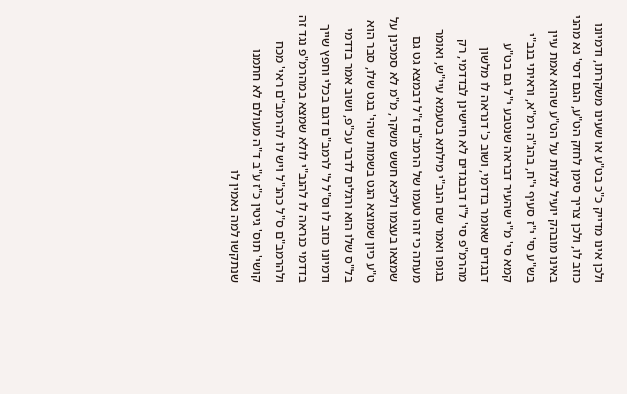ולכן אינו מדייק כ"כ בט"ע או שעינו משקרתו, ודמיונו כוזב לו, ולכן צריך סימן לחזק הט"ע, הגם דסי' נא מהני באינו מובהק יועיל לגלות על הט"ע שהוא אמת עיין בש"ע סי' י"ז סעיף י"ח, בהג"ה רמ"א, וראיתי בנב"י קמא סי' מ"י שהעיר דבראה שנטבע י"ל גם בט"ע דבגדים שאומר בדדמי, ושוב כ' דנראה לו מלשון מהרמ"פ סי' ל"ו דבבגדים לא חיישינן לבדדמי, רק בגופו ואמר שם הנב"י מילתא בטעמא עיי"ש, ואומר מעתה כי זהו טעמו של הרמב"ם ז"ל דבמצא גט גם שמצאו בעצמו וליכא חשש משקר, מ"מ לא סמכינן על ט"ע כיון שמוצא הגט בשמות שהי' בגט שלו, סבר הוא בל"ס שלו הוא ורגלים לדבר עכ"פ, ושוב אמר בדדמי ודמיונו כוזב לו וס"ל ל' לרמב"ם דגם בכלי וחפץ שייך בדדמי כנראה לו להנב"י לולא שמצא במהרמ"פ נגד זה ולהרמב"ם ס"ל כהנ"ל ויש לו להרמב"ם ראי' מכח קושי' תוס' גיטין כ"ז ע"ב ד"ה מעולם לא חתמנו שנתקשו למה נאמין לו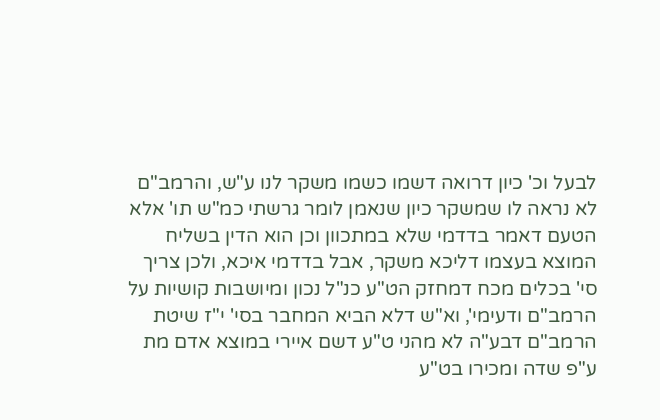לבעל וכ' כיון דרואה דשמו כשמו משקר לנו ע"ש, והרמב"ם לא נראה לו שמשקר כיון שנאמן לומר גרשתי כמ"ש תו' אלא הטעם דאמר בדדמי שלא במתכוון וכן הוא הדין בשליח המוצא בעצמו דליכא משקר, אבל בדדמי איכא, ולכן צריך סי' בכלים מכח דמחזק הט"ע כנ"ל נכון ומיושבות קושיות על הרמב"ם ודעימי', וא"ש דלא הביא המחבר בסי' י"ז שיטת הרמב"ם דבע"ה לא מהני ט"ע דשם איירי במוצא אדם מת ע"פ שדה ומכירו בט"ע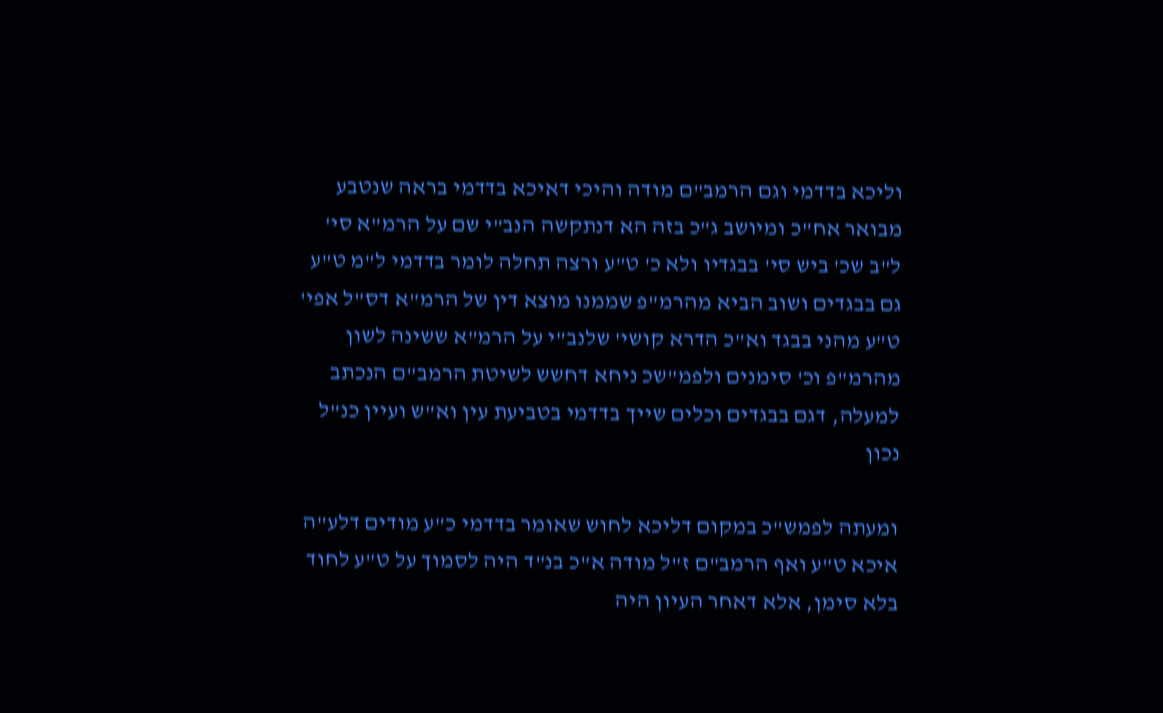וליכא בדדמי וגם הרמב"ם מודה והיכי דאיכא בדדמי בראה שנטבע מבואר אח"כ ומיושב ג"כ בזה הא דנתקשה הנב"י שם על הרמ"א סי' ל"ב שכ' ביש סי' בבגדיו ולא כ' ט"ע ורצה תחלה לומר בדדמי ל"מ ט"ע גם בבגדים ושוב הביא מהרמ"פ שממנו מוצא דין של הרמ"א דס"ל אפי' ט"ע מהני בבגד וא"כ הדרא קושי' שלנב"י על הרמ"א ששינה לשון מהרמ"פ וכ' סימנים ולפמ"שכ ניחא דחשש לשיטת הרמב"ם הנכתב למעלה, דגם בבגדים וכלים שייך בדדמי בטביעת עין וא"ש ועיין כנ"ל נכון

ומעתה לפמש"כ במקום דליכא לחוש שאומר בדדמי כ"ע מודים דלע"ה איכא ט"ע ואף הרמב"ם ז"ל מודה א"כ בנ"ד היה לסמוך על ט"ע לחוד בלא סימן, אלא דאחר העיון היה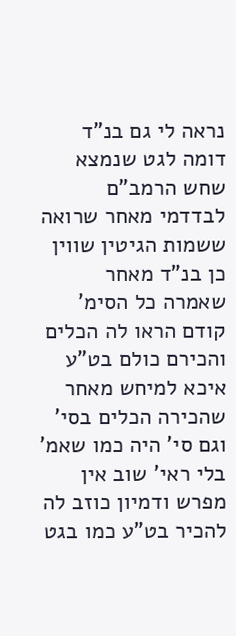נראה לי גם בנ"ד דומה לגט שנמצא שחש הרמב"ם לבדדמי מאחר שרואה ששמות הגיטין שווין כן בנ"ד מאחר שאמרה כל הסימ' קודם הראו לה הכלים והכירם כולם בט"ע איכא למיחש מאחר שהכירה הכלים בסי' וגם סי' היה כמו שאמ' בלי ראי' שוב אין מפרש ודמיון כוזב לה להכיר בט"ע כמו בגט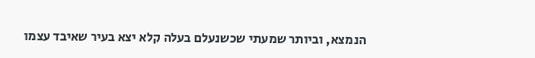הנמצא, וביותר שמעתי שכשנעלם בעלה קלא יצא בעיר שאיבד עצמו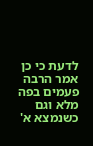לדעת כי כן אמר הרבה פעמים בפה מלא וגם כשנמצא א'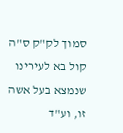סמוך לק"ק ס"ה קול בא לעירינו שנמצא בעל אשה זו, וע"ד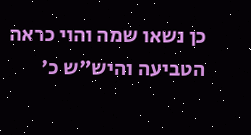כן נשאו שמה והוי כראה הטביעה והיש"ש כ'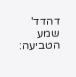דהדד' שמע הטביעה: